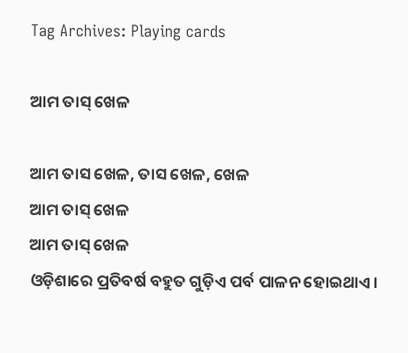Tag Archives: Playing cards

ଆମ ତାସ୍ ଖେଳ

ଆମ ତାସ ଖେଳ, ତାସ ଖେଳ, ଖେଳ
ଆମ ତାସ୍ ଖେଳ
ଆମ ତାସ୍ ଖେଳ
ଓଡ଼ିଶାରେ ପ୍ରତିବର୍ଷ ବହୁତ ଗୁଡ଼ିଏ ‌ପର୍ବ ପାଳନ ହୋଇଥାଏ।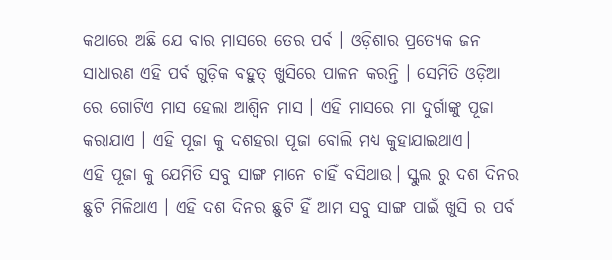କଥାରେ ଅଛି ଯେ ବାର ମାସରେ ତେର ପର୍ବ । ଓଡ଼ିଶାର ପ୍ରତ୍ୟେକ ଜନ ସାଧାରଣ ଏହି ପର୍ବ ଗୁଡ଼ିକ ବହୁତ୍ ଖୁସିରେ ପାଳନ କରନ୍ତି । ସେମିତି ଓଡ଼ିଆ ରେ ଗୋଟିଏ ମାସ ହେଲା ଆଶ୍ଵିନ ମାସ । ଏହି ମାସରେ ମା ଦୁର୍ଗାଙ୍କୁ ପୂଜା କରାଯାଏ । ଏହି ପୂଜା କୁ ଦଶହରା ପୂଜା ବୋଲି ମଧ୍ୟ କୁହାଯାଇଥାଏ।
ଏହି ପୂଜା କୁ ଯେମିତି ସବୁ ସାଙ୍ଗ ମାନେ ଚାହିଁ ବସିଥାଉ। ସ୍କୁଲ ରୁ ଦଶ ଦିନର ଛୁଟି ମିଳିଥାଏ । ଏହି ଦଶ ଦିନର ଛୁଟି ହିଁ ଆମ ସବୁ ସାଙ୍ଗ ପାଇଁ ଖୁସି ର ପର୍ବ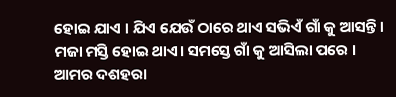ହୋଇ ଯାଏ । ଯିଏ ଯେଉଁ ଠାରେ ଥାଏ ସଭିଏଁ ଗାଁ କୁ ଆସନ୍ତି। ମଜା ମସ୍ତି ହୋଇ ଥାଏ। ସମସ୍ତେ ଗାଁ କୁ ଆସିଲା ପରେ । ଆମର ଦଶହରା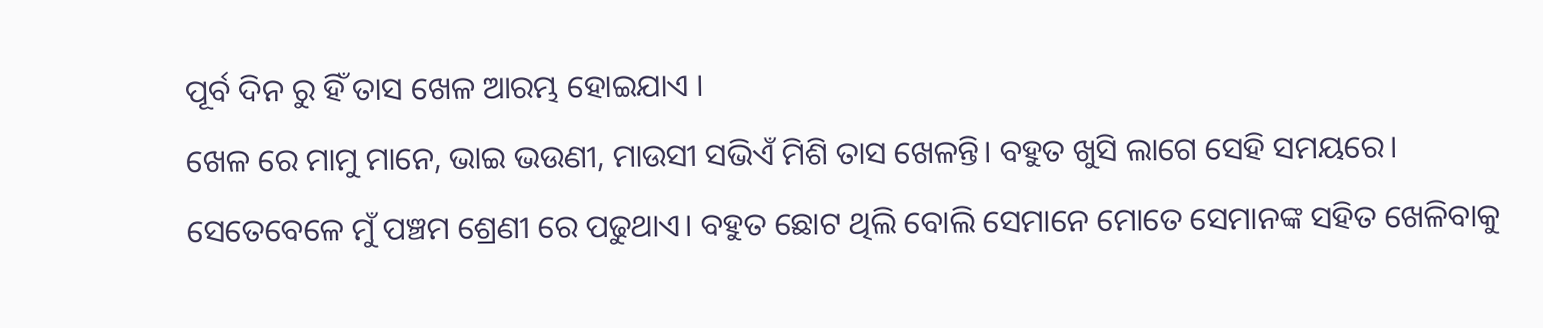ପୂର୍ବ ଦିନ ରୁ ହିଁ ତାସ ଖେଳ ଆରମ୍ଭ ହୋଇଯାଏ ।
ଖେଳ ରେ ମାମୁ ମାନେ, ଭାଇ ଭଉଣୀ, ମାଉସୀ ସଭିଏଁ ମିଶି ତାସ ଖେଳନ୍ତି। ବହୁତ ଖୁସି ଲାଗେ ସେହି ସମୟରେ।
ସେତେବେଳେ ମୁଁ ପଞ୍ଚମ ଶ୍ରେଣୀ ରେ ପଢୁଥାଏ। ବହୁତ ଛୋଟ ଥିଲି ବୋଲି ସେମାନେ ମୋତେ ସେମାନଙ୍କ ସହିତ ଖେଳିବାକୁ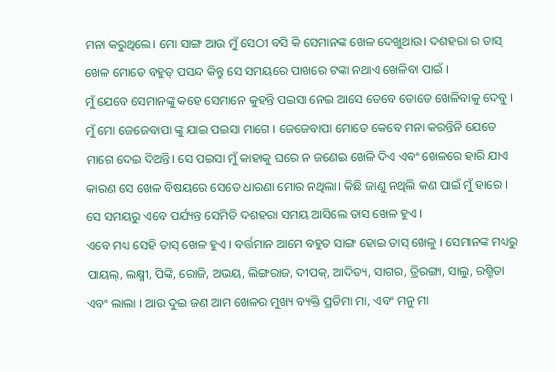ମନା କରୁଥିଲେ। ମୋ ସାଙ୍ଗ ଆଉ ମୁଁ ସେଠୀ ବସି କି ସେମାନଙ୍କ ଖେଳ ଦେଖୁଥାଉ। ଦଶହରା ର ତାସ୍ ଖେଳ ମୋତେ ବହୁତ୍ ପସନ୍ଦ କିନ୍ତୁ ସେ ସମୟରେ ପାଖରେ ଟଙ୍କା ନଥାଏ ଖେଳିବା ପାଇଁ ।
ମୁଁ ଯେବେ ସେମାନଙ୍କୁ କହେ ସେମାନେ କୁହନ୍ତି ପଇସା ନେଇ ଆସେ ତେବେ ତୋତେ ଖେଳିବାକୁ ଦେବୁ । ମୁଁ ମୋ ଜେଜେବାପା ଙ୍କୁ ଯାଇ ପଇସା ମାଗେ । ଜେଜେବାପା ମୋତେ କେବେ ମନା କରନ୍ତିନି ଯେତେ ମାଗେ ଦେଇ ଦିଅନ୍ତି। ସେ ପଇସା ମୁଁ କାହାକୁ ଘରେ ନ ଜଣେଇ ଖେଳି ଦିଏ ଏବଂ ଖେଳରେ ହାରି ଯାଏ କାରଣ ସେ ଖେଳ ବିଷୟରେ ସେତେ ଧାରଣା ମୋର ନଥିଲା। କିଛି ଜାଣୁ ନଥିଲି କଣ ପାଇଁ ମୁଁ ହାରେ । ସେ ସମୟରୁ ଏବେ ପର୍ଯ୍ୟନ୍ତ ସେମିତି ଦଶହରା ସମୟ ଆସିଲେ ତାସ ଖେଳ ହୁଏ ।
ଏବେ ମଧ୍ୟ ସେହି ତାସ୍ ଖେଳ ହୁଏ । ବର୍ତ୍ତମାନ ଆମେ ବହୁତ ସାଙ୍ଗ ହୋଇ ତାସ୍ ଖେଳୁ । ସେମାନଙ୍କ ମଧ୍ୟରୁ ପାୟଲ୍, ଲକ୍ଷ୍ମୀ, ପିଙ୍କି, ରୋଜି, ଅଭୟ, ଲିଙ୍ଗରାଜ, ଦୀପକ୍, ଆଦିତ୍ୟ, ସାଗର, ତ୍ରିରଙ୍ଗା, ସାଲୁ, ରଶ୍ମିତା ଏବଂ ଲାଲା । ଆଉ ଦୁଇ ଜଣ ଆମ ଖେଳର ମୁଖ୍ୟ ବ୍ୟକ୍ତି ପ୍ରତିମା ମା, ଏବଂ ମନୁ ମା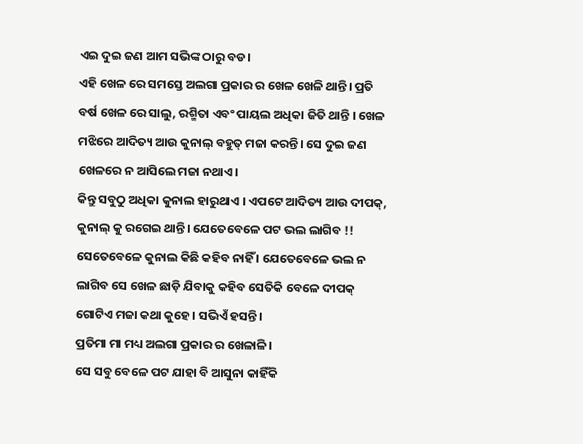ଏଇ ଦୁଇ ଜଣ ଆମ ସଭିଙ୍କ ଠାରୁ ବଡ।
ଏହି ଖେଳ ରେ ସମସ୍ତେ ଅଲଗା ପ୍ରକାର ର ଖେଳ ଖେଳି ଥାନ୍ତି। ପ୍ରତି ବର୍ଷ ଖେଳ ରେ ସାଲୁ, ରଶ୍ମିତା ଏବଂ ପାୟଲ ଅଧିକା ଜିତି ଥାନ୍ତି । ଖେଳ ମଝିରେ ଆଦିତ୍ୟ ଆଉ କୁନାଲ୍ ବହୁତ୍ ମଜା କରନ୍ତି। ସେ ଦୁଇ ଜଣ ଖେଳରେ ‌ନ ଆସିଲେ ମଜା ନଥାଏ।
କିନ୍ତୁ ସବୁଠୁ ‌ଅଧିକା କୁନାଲ ହାରୁଥାଏ । ଏପଟେ ଆଦିତ୍ୟ ଆଉ ଦୀପକ୍, କୁନାଲ୍‌ କୁ ରଗେଇ ଥାନ୍ତି। ଯେତେବେଳେ ପଟ ଭଲ ଲାଗିବ !! ସେତେବେଳେ କୁନାଲ କିଛି କହିବ ନାହିଁ । ଯେତେବେଳେ ଭଲ ନ ଲାଗିବ ସେ ଖେଳ ଛାଡ଼ି ଯିବାକୁ କହିବ ସେତିକି ବେଳେ ଦୀପକ୍ ଗୋଟିଏ ମଜା କଥା କୁହେ। ସଭିଏଁ ହସନ୍ତି।
ପ୍ରତିମା ମା ମଧ୍ୟ ଅଲଗା ପ୍ରକାର ର ଖେଳାଳି।
ସେ ସବୁ ବେଳେ ପଟ ଯାହା ବି ଆସୁନା କାହିଁକି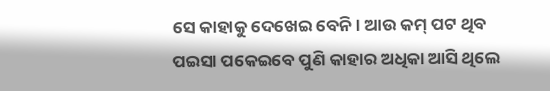ସେ କାହାକୁ ଦେଖେଇ ବେନି। ଆଉ କମ୍ ପଟ ଥିବ ପଇସା ପକେଇବେ ପୁଣି କାହାର ଅଧିକା ଆସି ଥିଲେ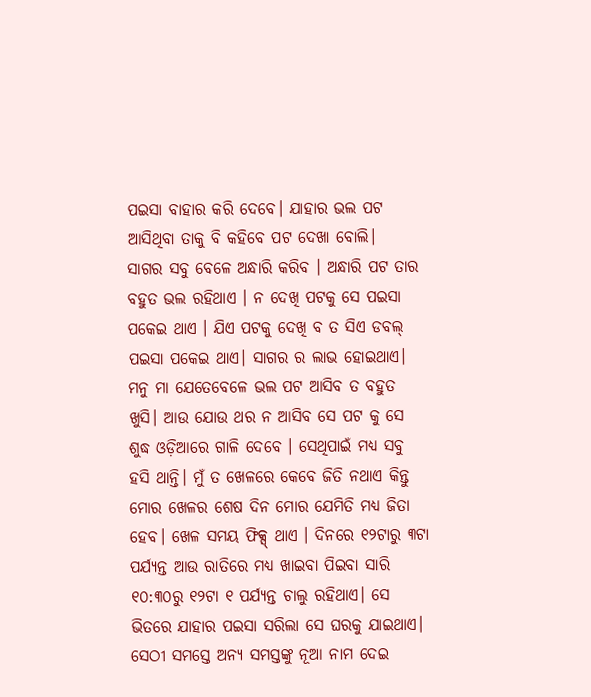ପଇସା ବାହାର କରି ଦେବେ। ଯାହାର ଭଲ ପଟ ଆସିଥିବା ତାକୁ ବି କହିବେ ପଟ ଦେଖା ବୋଲି।
ସାଗର ସବୁ ବେଳେ ଅନ୍ଧାରି କରିବ । ଅନ୍ଧାରି ପଟ ତାର ବହୁତ ଭଲ ରହିଥାଏ । ନ ଦେଖି ପଟକୁ ସେ ପଇସା ପକେଇ ଥାଏ । ଯିଏ ପଟକୁ ଦେଖି ବ ତ ସିଏ ଡବଲ୍ ପଇସା ପକେଇ ଥାଏ। ସାଗର ର ଲାଭ ହୋଇଥାଏ।
ମନୁ ମା ଯେତେବେଳେ ଭଲ ପଟ ଆସିବ ତ ବହୁତ ଖୁସି। ଆଉ ଯୋଉ ଥର ନ ଆସିବ ସେ ପଟ କୁ ସେ ଶୁଦ୍ଧ ଓଡ଼ିଆରେ ଗାଳି ଦେବେ । ସେଥିପାଇଁ ମଧ୍ୟ ସବୁ ହସି ଥାନ୍ତି। ମୁଁ ତ ଖେଳରେ କେବେ ଜିତି ନଥାଏ କିନ୍ତୁ ମୋର ଖେଳର ଶେଷ ଦିନ ମୋର ଯେମିତି ମଧ୍ୟ ଜିତା ହେବ। ଖେଳ ସମୟ ଫିକ୍ସ୍ ଥାଏ । ଦିନରେ ୧୨ଟାରୁ ୩ଟା ପର୍ଯ୍ୟନ୍ତ ଆଉ ରାତିରେ ମଧ୍ୟ ଖାଇବା ପିଇବା ସାରି ୧୦:୩୦ରୁ ୧୨ଟା ୧ ପର୍ଯ୍ୟନ୍ତ ଚାଲୁ ରହିଥାଏ। ସେ ଭିତରେ ଯାହାର ପଇସା ସରିଲା ସେ ଘରକୁ ଯାଇଥାଏ।
ସେଠୀ ସମସ୍ତେ ଅନ୍ୟ ସମସ୍ତଙ୍କୁ ନୂଆ ନାମ ଦେଇ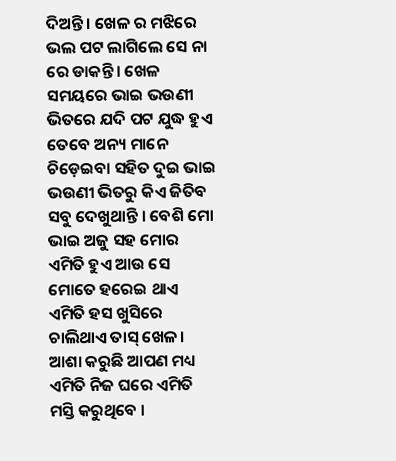ଦିଅନ୍ତି । ଖେଳ ର ମଝିରେ ଭଲ ପଟ ଲାଗିଲେ ସେ ନା ରେ ଡାକନ୍ତି। ଖେଳ ସମୟରେ ଭାଇ ଭଉଣୀ ଭିତରେ ଯଦି ପଟ ଯୁଦ୍ଧ ହୁଏ ତେବେ ଅନ୍ୟ ମାନେ ଚିଡ଼େଇବା ସହିତ ଦୁଇ ଭାଇ ଭଉଣୀ ଭିତରୁ କିଏ ଜିତିବ ସବୁ ଦେଖୁଥାନ୍ତି । ବେଶି ମୋ ଭାଇ ଅଜୁ ସହ ମୋର ଏମିତି ହୁଏ ଆଉ ସେ ମୋତେ ହରେଇ ଥାଏ ଏମିତି ହସ ଖୁସିରେ ଚାଲିଥାଏ ତାସ୍ ଖେଳ।
ଆଶା କରୁଛି ଆପଣ ମଧ୍ୟ ଏମିତି ନିଜ ଘରେ ଏମିତି ମସ୍ତି କରୁଥିବେ ।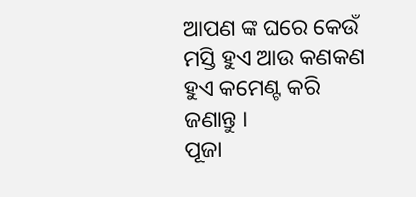ଆପଣ ଙ୍କ ଘରେ କେଉଁ ମସ୍ତି ହୁଏ ଆଉ କଣକଣ ହୁଏ କମେଣ୍ଟ କରି ଜଣାନ୍ତୁ ।
ପୂଜା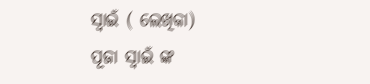ସ୍ୱାଇଁ ( ଲେଖିକା)
ପୂଜା ସ୍ୱାଇଁ ଙ୍କ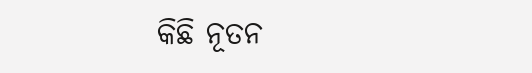କିଛି ନୂତନ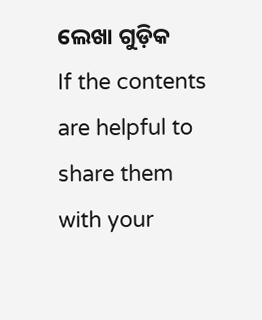ଲେଖା ଗୁଡ଼ିକ
If the contents are helpful to share them with your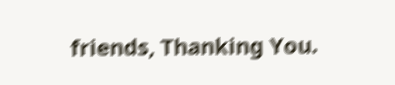friends, Thanking You.